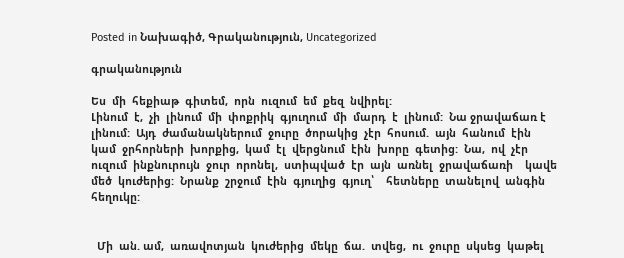Posted in Նախագիծ, Գրականություն, Uncategorized

գրականություն

Ես  մի  հեքիաթ  գիտեմ,  որն  ուզում  եմ  քեզ  նվիրել:
Լինում  է,  չի  լինում  մի  փոքրիկ  գյուղում  մի  մարդ  է  լինում:  Նա ջրավաճառ է  լինում:  Այդ  ժամանակներում  ջուրը  ծորակից  չէր  հոսում.  այն  հանում  էին  կամ  ջրհորների  խորքից,  կամ  էլ  վերցնում  էին  խորը  գետից:  Նա,  ով  չէր  ուզում  ինքնուրույն  ջուր  որոնել,  ստիպված  էր  այն  առնել  ջրավաճառի    կավե  մեծ  կուժերից:  Նրանք  շրջում  էին  գյուղից  գյուղ՝    հետները  տանելով  անգին  հեղուկը:


  Մի  ան. ամ,  առավոտյան  կուժերից  մեկը  ճա.  տվեց,  ու  ջուրը  սկսեց  կաթել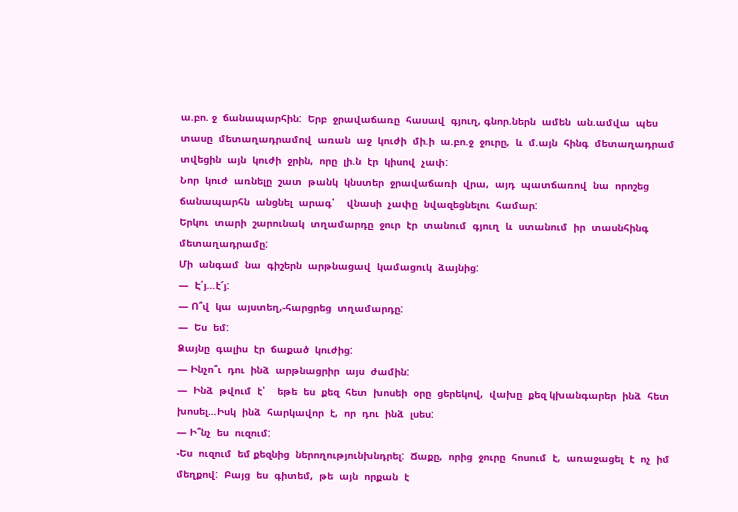ա.բո. ջ  ճանապարհին:  Երբ  ջրավաճառը  հասավ  գյուղ, գնոր.ներն  ամեն  ան.ամվա  պես  տասը  մետաղադրամով  առան  աջ  կուժի  մի.ի  ա.բո.ջ  ջուրը,  և  մ.այն  հինգ  մետաղադրամ  տվեցին  այն  կուժի  ջրին,  որը  լի.ն  էր  կիսով  չափ:
Նոր  կուժ  առնելը  շատ  թանկ  կնստեր  ջրավաճառի  վրա,  այդ  պատճառով  նա  որոշեց  ճանապարհն  անցնել  արագ՝    վնասի  չափը  նվազեցնելու  համար:
Երկու  տարի  շարունակ  տղամարդը  ջուր  էր  տանում  գյուղ  և  ստանում  իր  տասնհինգ  մետաղադրամը:
Մի  անգամ  նա  գիշերն  արթնացավ  կամացուկ  ձայնից:
—  Է՛յ…է՜յ:
— Ո՞վ  կա  այստեղ,-հարցրեց  տղամարդը:
—  Ես  եմ:
Ձայնը  գալիս  էր  ճաքած  կուժից:
— Ինչո՞ւ  դու  ինձ  արթնացրիր  այս  ժամին:
—  Ինձ  թվում  է՝    եթե  ես  քեզ  հետ  խոսեի  օրը  ցերեկով,  վախը  քեզ կխանգարեր  ինձ  հետ  խոսել…Իսկ  ինձ  հարկավոր  է,  որ  դու  ինձ  լսես:
— Ի՞նչ  ես  ուզում:
-Ես  ուզում  եմ քեզնից  ներողությունխնդրել:  Ճաքը,  որից  ջուրը  հոսում  է,  առաջացել  է  ոչ  իմ  մեղքով:  Բայց  ես  գիտեմ,  թե  այն  որքան  է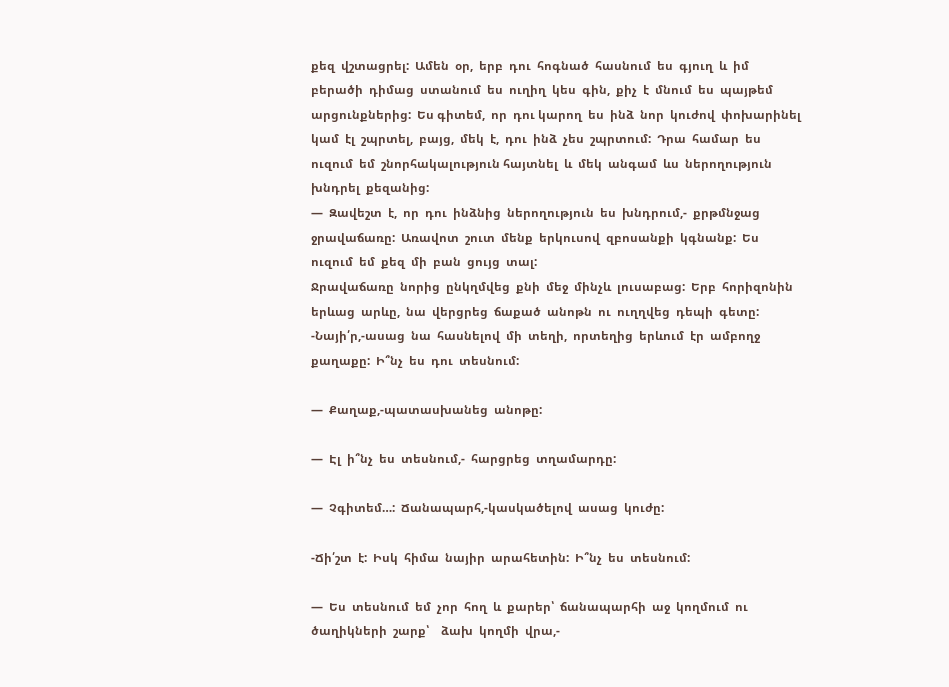քեզ  վշտացրել:  Ամեն  օր,  երբ  դու  հոգնած  հասնում  ես  գյուղ  և  իմ  բերածի  դիմաց  ստանում  ես  ուղիղ  կես  գին,  քիչ  է  մնում  ես  պայթեմ    արցունքներից:  Ես գիտեմ,  որ  դու կարող  ես  ինձ  նոր  կուժով  փոխարինել  կամ  էլ  շպրտել,  բայց,  մեկ  է,  դու  ինձ  չես  շպրտում:  Դրա  համար  ես  ուզում  եմ  շնորհակալություն հայտնել  և  մեկ  անգամ  ևս  ներողություն  խնդրել  քեզանից:
—  Զավեշտ  է,  որ  դու  ինձնից  ներողություն  ես  խնդրում,-  քրթմնջաց  ջրավաճառը:  Առավոտ  շուտ  մենք  երկուսով  զբոսանքի  կգնանք:  Ես  ուզում  եմ  քեզ  մի  բան  ցույց  տալ:
Ջրավաճառը  նորից  ընկղմվեց  քնի  մեջ  մինչև  լուսաբաց:  Երբ  հորիզոնին  երևաց  արևը,  նա  վերցրեց  ճաքած  անոթն  ու  ուղղվեց  դեպի  գետը:
-Նայի՛ր,-ասաց  նա  հասնելով  մի  տեղի,  որտեղից  երևում  էր  ամբողջ  քաղաքը:  Ի՞նչ  ես  դու  տեսնում:

—  Քաղաք,-պատասխանեց  անոթը:

—  Էլ  ի՞նչ  ես  տեսնում,-  հարցրեց  տղամարդը:

—  Չգիտեմ…:  Ճանապարհ,-կասկածելով  ասաց  կուժը:

-Ճի՛շտ  է:  Իսկ  հիմա  նայիր  արահետին:  Ի՞նչ  ես  տեսնում:

—  Ես  տեսնում  եմ  չոր  հող  և  քարեր՝  ճանապարհի  աջ  կողմում  ու  ծաղիկների  շարք՝    ձախ  կողմի  վրա,-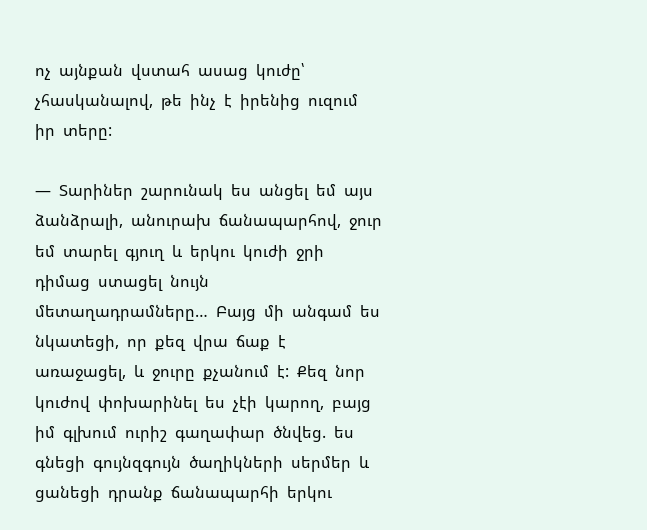ոչ  այնքան  վստահ  ասաց  կուժը՝    չհասկանալով,  թե  ինչ  է  իրենից  ուզում  իր  տերը:

—  Տարիներ  շարունակ  ես  անցել  եմ  այս  ձանձրալի,  անուրախ  ճանապարհով,  ջուր  եմ  տարել  գյուղ  և  երկու  կուժի  ջրի  դիմաց  ստացել  նույն  մետաղադրամները…  Բայց  մի  անգամ  ես  նկատեցի,  որ  քեզ  վրա  ճաք  է  առաջացել,  և  ջուրը  քչանում  է:  Քեզ  նոր  կուժով  փոխարինել  ես  չէի  կարող,  բայց  իմ  գլխում  ուրիշ  գաղափար  ծնվեց.  ես  գնեցի  գույնզգույն  ծաղիկների  սերմեր  և  ցանեցի  դրանք  ճանապարհի  երկու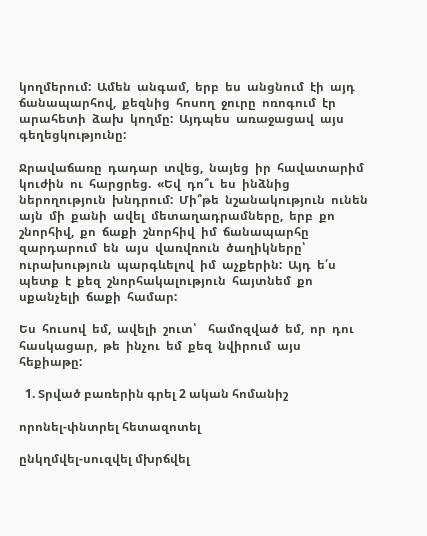կողմերում:  Ամեն  անգամ,  երբ  ես  անցնում  էի  այդ  ճանապարհով,  քեզնից  հոսող  ջուրը  ոռոգում  էր  արահետի  ձախ  կողմը:  Այդպես  առաջացավ  այս  գեղեցկությունը:

Ջրավաճառը  դադար  տվեց,  նայեց  իր  հավատարիմ  կուժին  ու  հարցրեց.  «Եվ  դո՞ւ  ես  ինձնից  ներողություն  խնդրում:  Մի՞թե  նշանակություն  ունեն  այն  մի  քանի  ավել  մետաղադրամները,  երբ  քո  շնորհիվ,  քո  ճաքի  շնորհիվ  իմ  ճանապարհը  զարդարում  են  այս  վառվռուն  ծաղիկները՝    ուրախություն  պարգևելով  իմ  աչքերին:  Այդ  ե՛ս  պետք  է  քեզ  շնորհակալություն  հայտնեմ  քո  սքանչելի  ճաքի  համար:

Ես  հուսով  եմ,  ավելի  շուտ՝    համոզված  եմ,  որ  դու  հասկացար,  թե  ինչու  եմ  քեզ  նվիրում  այս    հեքիաթը:

  1. Տրված բառերին գրել 2 ական հոմանիշ

որոնել-փնտրել հետազոտել

ընկղմվել-սուզվել մխրճվել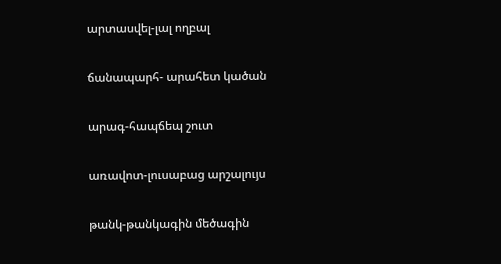արտասվել-լալ ողբալ

ճանապարհ- արահետ կածան

արագ-հապճեպ շուտ

առավոտ-լուսաբաց արշալույս

թանկ-թանկագին մեծագին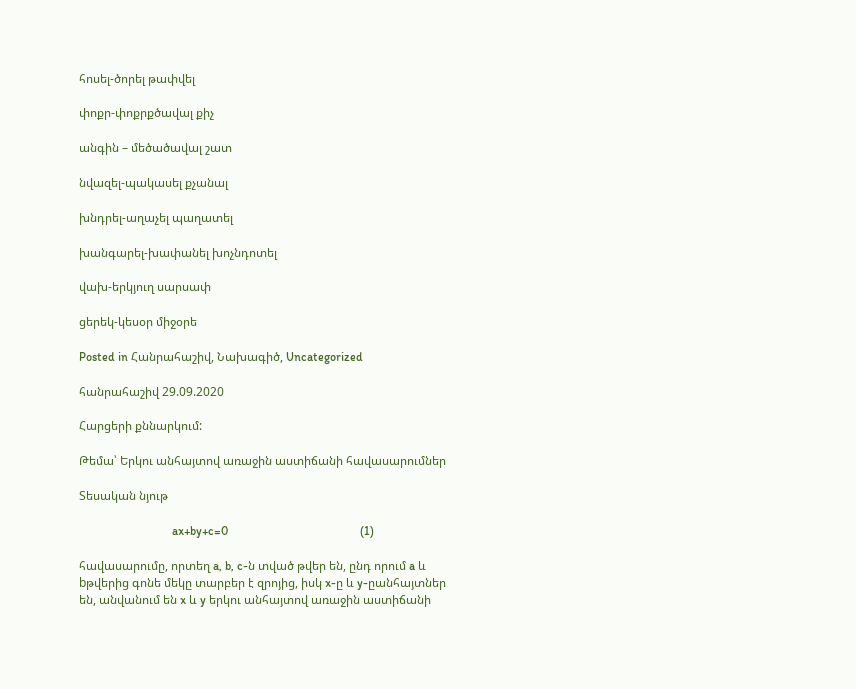հոսել-ծորել թափվել

փոքր-փոքրքծավալ քիչ

անգին – մեծածավալ շատ

նվազել-պակասել քչանալ

խնդրել-աղաչել պաղատել

խանգարել-խափանել խոչնդոտել

վախ-երկյուղ սարսափ

ցերեկ-կեսօր միջօրե

Posted in Հանրահաշիվ, Նախագիծ, Uncategorized

հանրահաշիվ 29.09.2020

Հարցերի քննարկում:

Թեմա՝ Երկու անհայտով առաջին աստիճանի հավասարումներ

Տեսական նյութ

                               ax+by+c=0                                            (1)

հավասարումը, որտեղ a, b, c-ն տված թվեր են, ընդ որում a և bթվերից գոնե մեկը տարբեր է զրոյից, իսկ x-ը և y-ըանհայտներ են, անվանում են x և y երկու անհայտով առաջին աստիճանի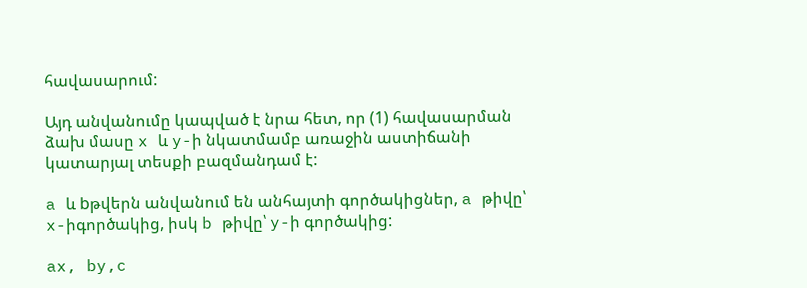հավասարում:

Այդ անվանումը կապված է նրա հետ, որ (1) հավասարման ձախ մասը x և y-ի նկատմամբ առաջին աստիճանի կատարյալ տեսքի բազմանդամ է:

a և bթվերն անվանում են անհայտի գործակիցներ, a թիվը՝ x-իգործակից, իսկ b թիվը՝ y-ի գործակից:

ax, by,c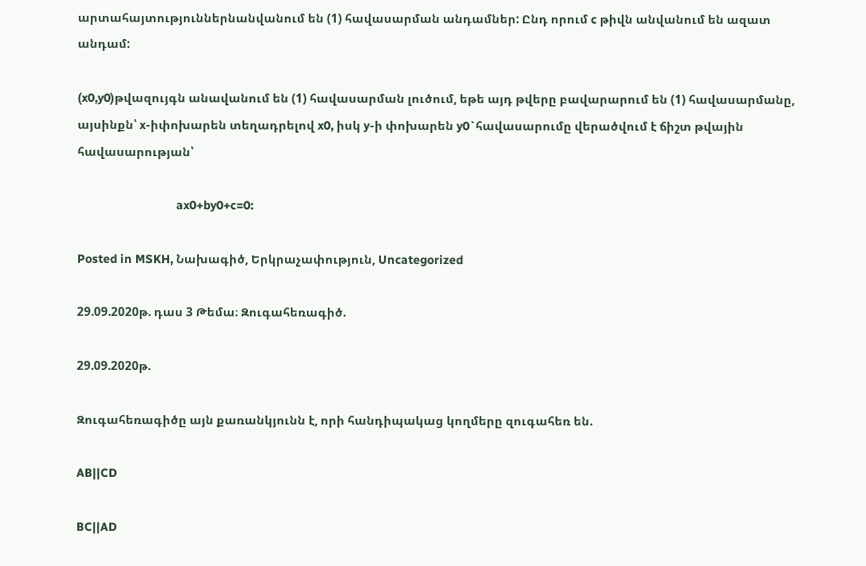արտահայտություններնանվանում են (1) հավասարման անդամներ: Ընդ որում c թիվն անվանում են ազատ անդամ:

(x0,y0)թվազույգն անավանում են (1) հավասարման լուծում, եթե այդ թվերը բավարարում են (1) հավասարմանը, այսինքն՝ x-իփոխարեն տեղադրելով x0, իսկ y-ի փոխարեն y0`հավասարումը վերածվում է ճիշտ թվային հավասարության՝

                                 ax0+by0+c=0:

Posted in MSKH, Նախագիծ, Երկրաչափություն, Uncategorized

29.09.2020թ. դաս 3 Թեմա։ Զուգահեռագիծ.

29.09.2020թ.

Զուգահեռագիծը այն քառանկյունն է, որի հանդիպակաց կողմերը զուգահեռ են.

AB||CD

BC||AD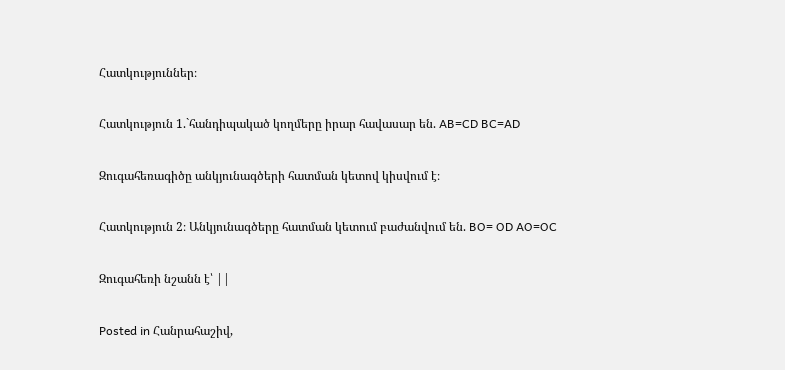Հատկություններ։

Հատկություն 1.`հանդիպակած կողմերը իրար հավասար են. AB=CD BC=AD

Զուգահեռագիծը անկյունագծերի հատման կետով կիսվում է։

Հատկություն 2։ Անկյունագծերը հատման կետում բաժանվում են. BO= OD AO=OC

Զուգահեռի նշանն է՝ ||

Posted in Հանրահաշիվ,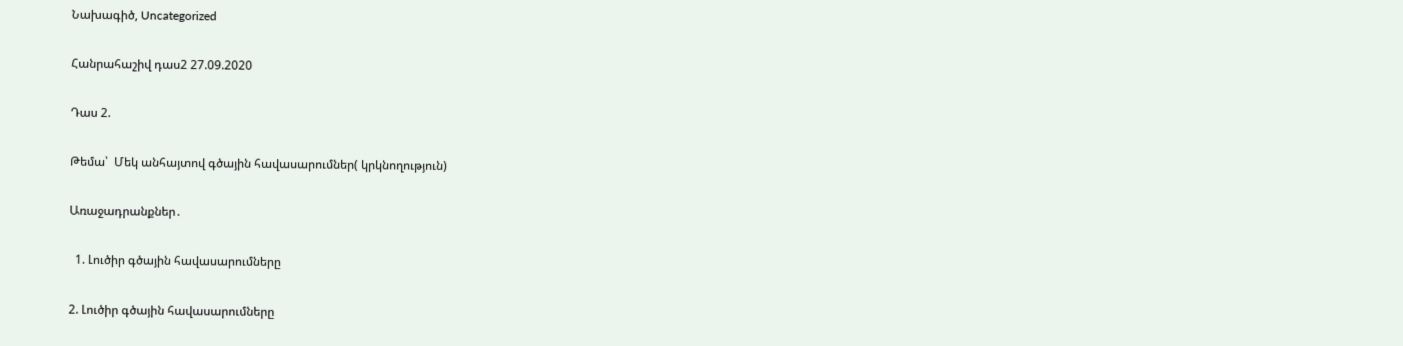Նախագիծ, Uncategorized

Հանրահաշիվ դաս2 27.09.2020

Դաս 2.

Թեմա՝  Մեկ անհայտով գծային հավասարումներ( կրկնողություն)

Առաջադրանքներ․

  1. Լուծիր գծային հավասարումները

2. Լուծիր գծային հավասարումները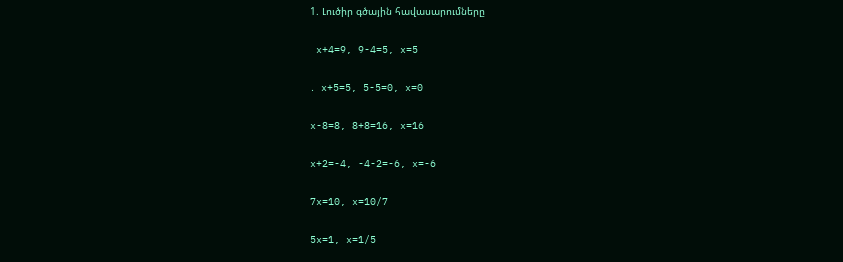1. Լուծիր գծային հավասարումները

 x+4=9, 9-4=5, x=5

․ x+5=5, 5-5=0, x=0

x-8=8, 8+8=16, x=16

x+2=-4, -4-2=-6, x=-6

7x=10, x=10/7

5x=1, x=1/5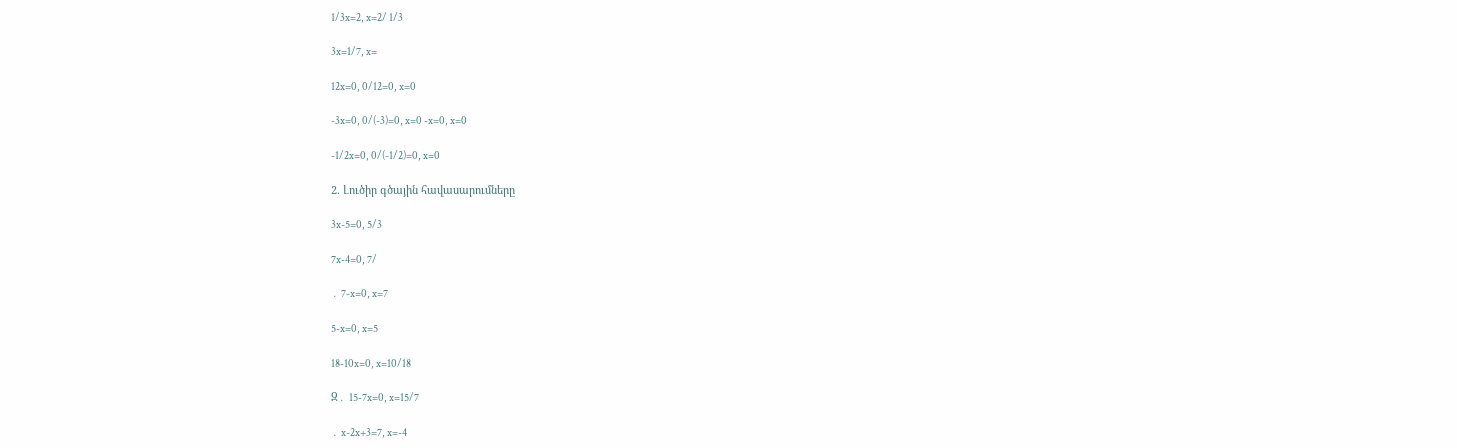1/3x=2, x=2/ 1/3

3x=1/7, x=

12x=0, 0/12=0, x=0

-3x=0, 0/(-3)=0, x=0 -x=0, x=0

-1/2x=0, 0/(-1/2)=0, x=0

2. Լուծիր գծային հավասարումները

3x-5=0, 5/3

7x-4=0, 7/

․ 7-x=0, x=7

5-x=0, x=5

18-10x=0, x=10/18

Զ․ 15-7x=0, x=15/7

․ x-2x+3=7, x=-4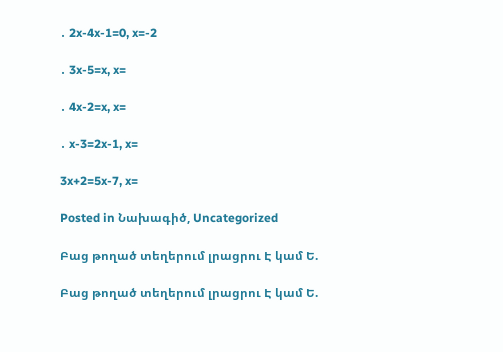․ 2x-4x-1=0, x=-2

․ 3x-5=x, x=

․ 4x-2=x, x=

․ x-3=2x-1, x=

3x+2=5x-7, x=

Posted in Նախագիծ, Uncategorized

Բաց թողած տեղերում լրացրու Է կամ Ե.

Բաց թողած տեղերում լրացրու Է կամ Ե.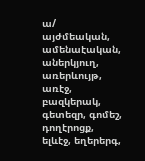ա/ այժմեական, ամենաէական, աներկյուղ, առերևույթ, առէջ, բազկերակ, գետեզր, գոմեշ, դողէրոցք, ելևէջ, եղերերգ,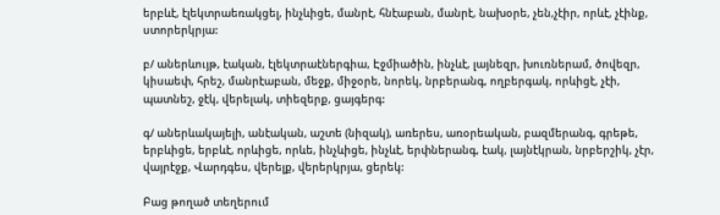երբևէ, էլեկտրաեռակցել, ինչևիցե, մանրէ, հնէաբան, մանրէ, նախօրե, չեն,չէիր, որևէ, չէինք, ստորերկրյա:

բ/ աներևույթ, էական, էլեկտրաէներգիա, Էջմիածին, ինչևէ, լայնեզր, խուռներամ, ծովեզր, կիսաեփ, հրեշ, մանրէաբան, մեջք, միջօրե, նորեկ, նրբերանգ, ողբերգակ, որևիցէ, չէի, պատնեշ, ջէկ, վերելակ, տիեզերք, ցայգերգ:

գ/ աներևակայելի, անէական, աշտե (նիզակ), առերես, առօրեական, բազմերանգ, գրեթե, երբևիցե, երբևէ, որևիցե, որևե, ինչևիցե, ինչևէ, երփներանգ, էակ, լայնէկրան, նրբերշիկ, չէր, վայրէջք, Վարդգես, վերելք, վերերկրյա, ցերեկ:

Բաց թողած տեղերում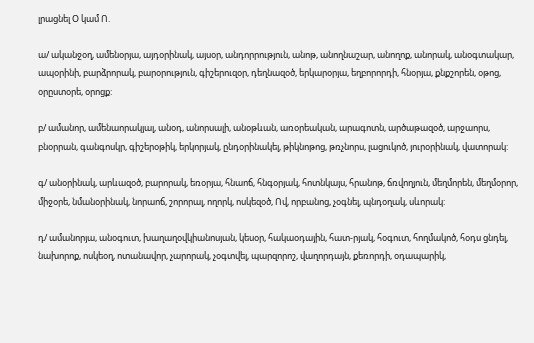լրացնել Օ կամ Ո.

ա/ ականջօղ, ամենօրյա, այդօրինակ, այսօր, անդորրություն, անոթ, անողնաշար, անողոք, անորակ, անօգտակար, ապօրինի, բարձրորակ, բարօրություն, գիշերուզօր, դեղնազօծ, երկարօրյա, եղբորորդի, հնօրյա, քնքշորեն, օթոց, օրըստօրե, օրոցք:

բ/ ամանոր, ամենաորակյալ, անօդ, անորսալի, անօթևան, առօրեական, արագոտն, արծաթազօծ, արջաորս, բնօրրան, գանգոսկր, գիշերօթիկ, երկորյակ, ընդօրինակել, թիկնոթոց, թռչնորս, լացուկոծ, յուրօրինակ, վատորակ:

գ/ անօրինակ, արևազօծ, բարորակ, եռօրյա, հնաոճ, հնգօրյակ, հոտնկայս, հրանոթ, ճռվողյուն, մեղմորեն, մեղմօրոր, միջօրե, նմանօրինակ, նորաոճ, շորորալ, ողորկ, ոսկեզօծ, Ով, որբանոց, չօգնել, պնդօղակ, սևորակ:

դ/ ամանորյա, անօգուտ, խաղաղօվկիանոսյան, կեսօր, հակաօդային, հատ-րյակ, հօգուտ, հողմակոծ, հօդս ցնդել, նախորոք, ոսկեօղ, ոտանավոր, չարորակ, չօգտվել, պարզորոշ, վաղորդայն, քեռորդի, օդապարիկ,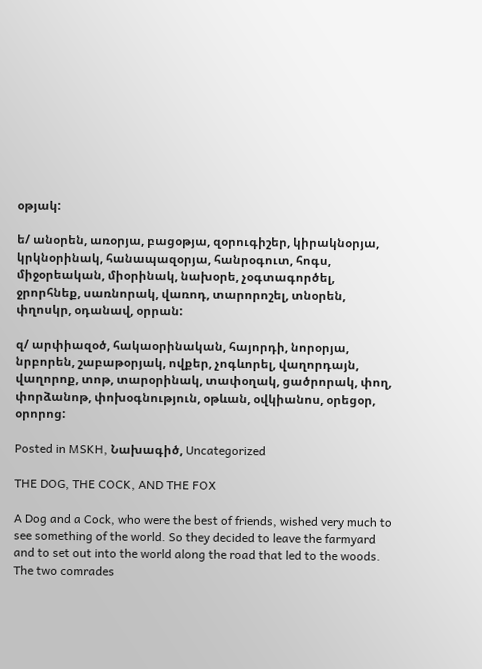օթյակ:

ե/ անօրեն, առօրյա, բացօթյա, զօրուգիշեր, կիրակնօրյա, կրկնօրինակ, հանապազօրյա, հանրօգուտ, հոգս, միջօրեական, միօրինակ, նախօրե, չօգտագործել, ջրորհնեք, սառնորակ, վառոդ, տարորոշել, տնօրեն, փղոսկր, օդանավ, օրրան:

զ/ արփիազօծ, հակաօրինական, հայորդի, նորօրյա, նրբորեն, շաբաթօրյակ, ովքեր, չոգևորել, վաղորդայն, վաղորոք, տոթ, տարօրինակ, տափօղակ, ցածրորակ, փող, փորձանոթ, փոխօգնություն, օթևան, օվկիանոս, օրեցօր, օրորոց:

Posted in MSKH, Նախագիծ, Uncategorized

THE DOG, THE COCK, AND THE FOX

A Dog and a Cock, who were the best of friends, wished very much to see something of the world. So they decided to leave the farmyard and to set out into the world along the road that led to the woods. The two comrades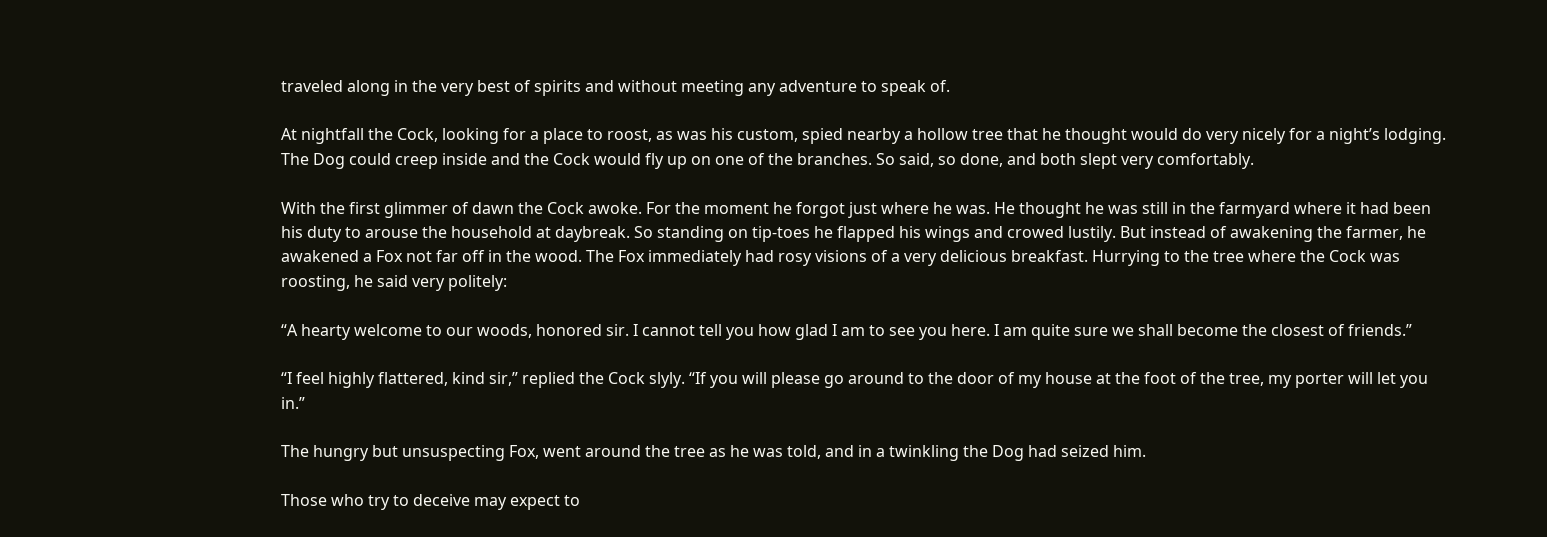traveled along in the very best of spirits and without meeting any adventure to speak of.

At nightfall the Cock, looking for a place to roost, as was his custom, spied nearby a hollow tree that he thought would do very nicely for a night’s lodging. The Dog could creep inside and the Cock would fly up on one of the branches. So said, so done, and both slept very comfortably.

With the first glimmer of dawn the Cock awoke. For the moment he forgot just where he was. He thought he was still in the farmyard where it had been his duty to arouse the household at daybreak. So standing on tip-toes he flapped his wings and crowed lustily. But instead of awakening the farmer, he awakened a Fox not far off in the wood. The Fox immediately had rosy visions of a very delicious breakfast. Hurrying to the tree where the Cock was roosting, he said very politely:

“A hearty welcome to our woods, honored sir. I cannot tell you how glad I am to see you here. I am quite sure we shall become the closest of friends.”

“I feel highly flattered, kind sir,” replied the Cock slyly. “If you will please go around to the door of my house at the foot of the tree, my porter will let you in.”

The hungry but unsuspecting Fox, went around the tree as he was told, and in a twinkling the Dog had seized him.

Those who try to deceive may expect to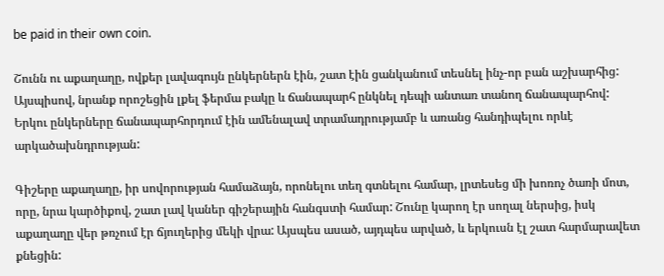be paid in their own coin.

Շունն ու աքաղաղը, ովքեր լավագույն ընկերներն էին, շատ էին ցանկանում տեսնել ինչ-որ բան աշխարհից: Այսպիսով, նրանք որոշեցին լքել ֆերմա բակը և ճանապարհ ընկնել դեպի անտառ տանող ճանապարհով: Երկու ընկերները ճանապարհորդում էին ամենալավ տրամադրությամբ և առանց հանդիպելու որևէ արկածախնդրության:

Գիշերը աքաղաղը, իր սովորության համաձայն, որոնելու տեղ գտնելու համար, լրտեսեց մի խոռոչ ծառի մոտ, որը, նրա կարծիքով, շատ լավ կաներ գիշերային հանգստի համար: Շունը կարող էր սողալ ներսից, իսկ աքաղաղը վեր թռչում էր ճյուղերից մեկի վրա: Այսպես ասած, այդպես արված, և երկուսն էլ շատ հարմարավետ քնեցին: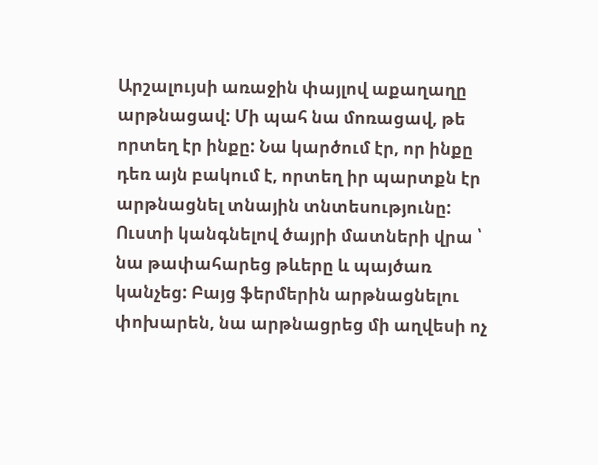Արշալույսի առաջին փայլով աքաղաղը արթնացավ: Մի պահ նա մոռացավ, թե որտեղ էր ինքը: Նա կարծում էր, որ ինքը դեռ այն բակում է, որտեղ իր պարտքն էր արթնացնել տնային տնտեսությունը: Ուստի կանգնելով ծայրի մատների վրա ՝ նա թափահարեց թևերը և պայծառ կանչեց: Բայց ֆերմերին արթնացնելու փոխարեն, նա արթնացրեց մի աղվեսի ոչ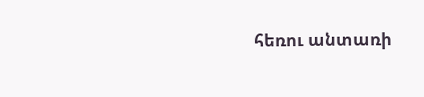հեռու անտառի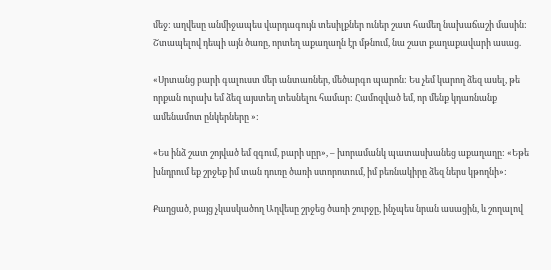մեջ: աղվեսը անմիջապես վարդագույն տեսիլքներ ուներ շատ համեղ նախաճաշի մասին: Շտապելով դեպի այն ծառը, որտեղ աքաղաղն էր մթնում, նա շատ քաղաքավարի ասաց.

«Սրտանց բարի գալուստ մեր անտառներ, մեծարգո պարոն: Ես չեմ կարող ձեզ ասել, թե որքան ուրախ եմ ձեզ այստեղ տեսնելու համար: Համոզված եմ, որ մենք կդառնանք ամենամոտ ընկերները »:

«Ես ինձ շատ շոյված եմ զգում, բարի սըր», – խորամանկ պատասխանեց աքաղաղը: «Եթե խնդրում եք շրջեք իմ տան դուռը ծառի ստորոտում, իմ բեռնակիրը ձեզ ներս կթողնի»:

Քաղցած, բայց չկասկածող Աղվեսը շրջեց ծառի շուրջը, ինչպես նրան ասացին, և շողալով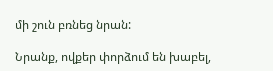մի շուն բռնեց նրան:

Նրանք, ովքեր փորձում են խաբել,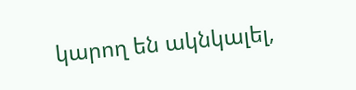կարող են ակնկալել,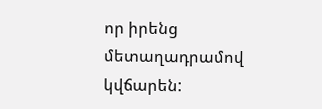որ իրենց մետաղադրամով կվճարեն: